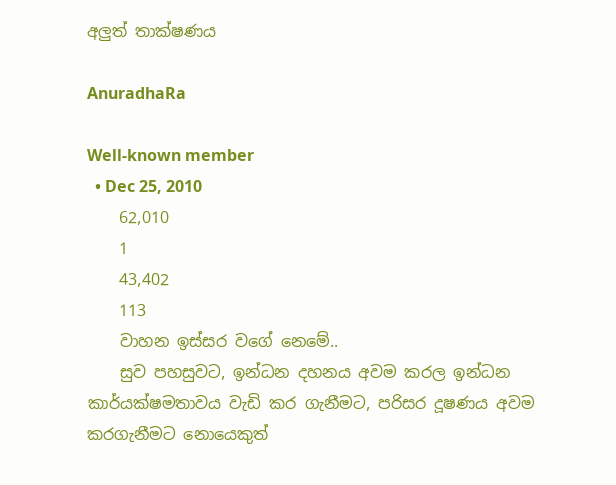අලුත් තාක්ෂණය

AnuradhaRa

Well-known member
  • Dec 25, 2010
    62,010
    1
    43,402
    113
    වාහන ඉස්සර වගේ නෙමේ..
    සුව පහසුවට, ඉන්ධන දහනය අවම කරල ඉන්ධන කාර්යක්ෂමතාවය වැඩි කර ගැනීමට, පරිසර දූෂණය අවම කරගැනීමට නොයෙකුත්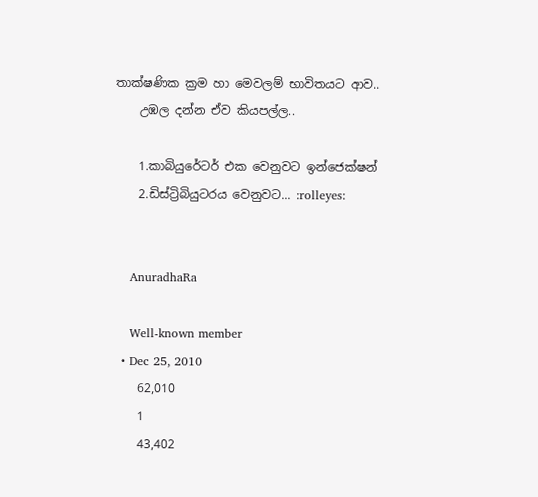තාක්ෂණික ක්‍රම හා මෙවලම් භාවිතයට ආව..
    උඹල දන්න ඒව කියපල්ල..

    1.කාබියුරේටර් එක වෙනුවට ඉන්ජෙක්ෂන්
    2.ඩිස්ට්‍රිබියුටරය වෙනුවට... :rolleyes:


    AnuradhaRa

    Well-known member
  • Dec 25, 2010
    62,010
    1
    43,402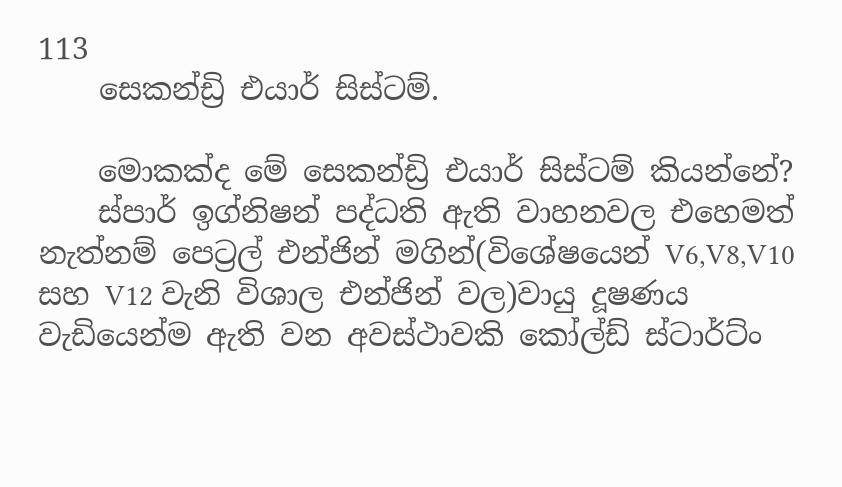113
    සෙකන්ඩ්‍රි එයාර් සිස්ටම්.

    මොකක්ද මේ සෙකන්ඩ්‍රි එයාර් සිස්ටම් කියන්නේ?
    ස්පාර් ඉග්නිෂන් පද්ධති ඇ‌ති වාහනවල එහෙමත් නැත්නම් පෙට්‍රල් එන්ජින් මගින්(විශේෂයෙන් V6,V8,V10 සහ V12 වැනි විශාල එන්ජින් වල)වායු දූෂණය වැඩියෙන්ම ඇ‌ති වන අවස්ථාවකි කෝල්ඩ් ස්ටාර්ට්ං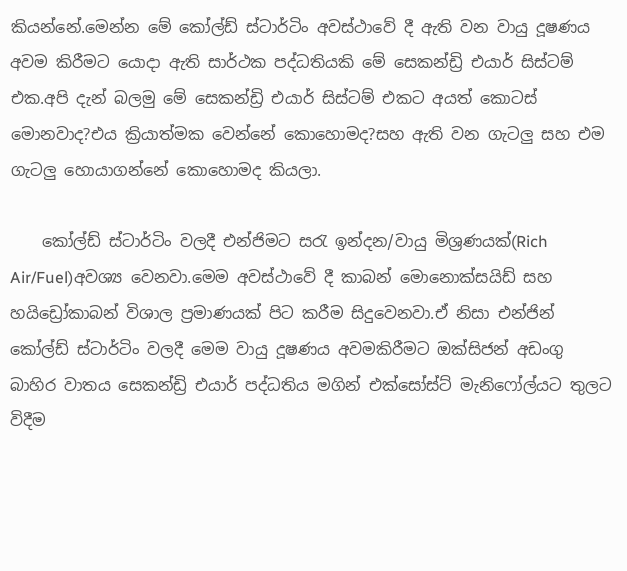කියන්නේ.මෙන්න මේ කෝල්ඩ් ස්ටාර්ටිං අවස්ථාවේ දී ඇ‌ති වන වායු දූෂණය අවම කිරීමට යොදා ඇ‌ති සාර්ථක පද්ධතියකි මේ සෙකන්ඩ්‍රි එයාර් සිස්ටම් එක.අපි දැන් බලමු මේ සෙකන්ඩ්‍රි එයාර් සිස්ටම් එකට අයත් කොටස් මොනවාද?එය ක්‍රියාත්මක වෙන්නේ කොහොමද?සහ ඇ‌ති වන ගැටලු සහ එම ගැටලු හොයාගන්නේ කොහොමද කියලා.

    කෝල්ඩ් ස්ටාර්ටිං වලදී එන්ජිමට සරැ ඉන්දන/වායු මිශ්‍රණයක්(Rich Air/Fuel)අවශ්‍ය වෙනවා.මෙම අවස්ථාවේ දී කාබන් මොනොක්සයිඩ් සහ හයිඩ්‍රෝකාබන් විශාල ප්‍රමාණයක් පිට කරීම සිදුවෙනවා.ඒ නිසා එන්ජින් කෝල්ඩ් ස්ටාර්ටිං වලදී මෙම වායු දූෂණය අවමකිරීමට ඔක්සිජන් අඩංගු බාහිර වාතය සෙකන්ඩ්‍රි එයාර් පද්ධතිය මගින් එක්සෝස්ට් මැනිෆෝල්යට තුලට විදීම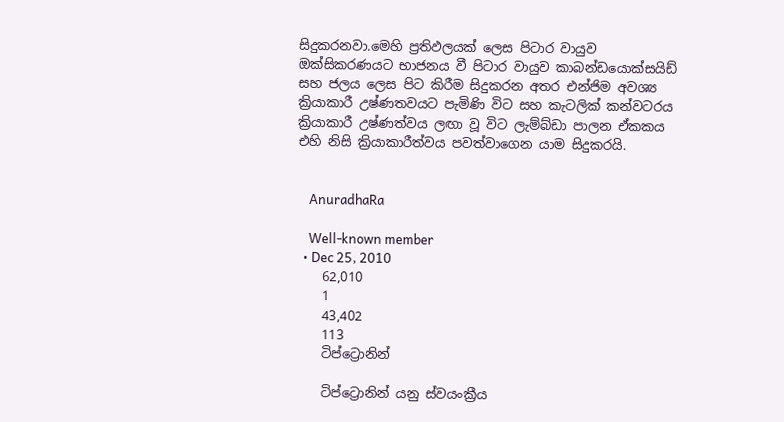සිදුකරනවා.මෙහි ප්‍රතිඵලයක් ලෙස පිටාර වායුව ඔක්සිකරණයට භාජනය වී පිටාර වායුව කාබන්ඩයොක්සයිඩ් සහ ජලය ලෙස පිට කිරීම සිදුකරන අතර එන්ජිම අවශ්‍ය ක්‍රියාකාරී උෂ්ණතවයට පැමිණි විට සහ කැටලික් කන්වටරය ක්‍රියාකාරී උෂ්ණත්වය ලඟා වූ විට ලැම්බ්ඩා පාලන ඒ‌කකය එහි නිසි ක්‍රියාකාරීත්වය පවත්වාගෙන යාම සිදුකරයි.


    AnuradhaRa

    Well-known member
  • Dec 25, 2010
    62,010
    1
    43,402
    113
    ටිප්‍ට්‍රොනින්

    ටිප්‍ට්‍රොනින් යනු ස්වයංක්‍රීය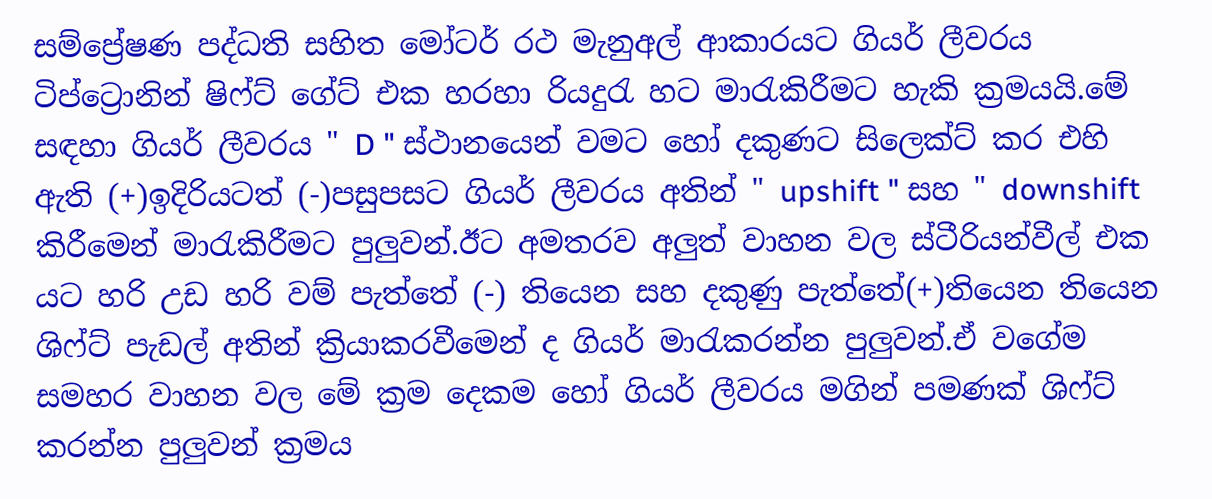සම්ප්‍රේෂණ පද්ධති සහිත මෝටර් රථ මැනුඅල් ආ‌කාරයට ගියර් ලීවරය ටිප්‍ට්‍රොනින් ෂිෆ්ට් ගේට් එක හරහා රියදුරැ හට මාරැකිරීමට හැකි ක්‍රමයයි.මේ සඳහා ගියර් ලීවරය " D " ස්ථානයෙන් වමට හෝ දකුණට සිලෙක්ට් කර එහි ඇ‌ති (+)ඉදිරියටත් (-)පසුපසට ගියර් ලීවරය අතින් " upshift " සහ " downshift කිරීමෙන් මාරැකිරීමට පුලුවන්.ඊට අමතරව අලුත් වාහන වල ස්ටීරියන්වීල් එක යට හරි උඩ හරි වම් පැත්තේ (-) තියෙන සහ දකුණු පැත්තේ(+)තියෙන තියෙන ශිෆ්ට් පැඩල් අතින් ක්‍රියාකරවීමෙන් ද ගියර් මාරැකරන්න පුලුවන්.ඒ‌ වගේම සමහර වාහන වල මේ ක්‍රම දෙකම හෝ ගියර් ලීවරය මගින් පමණක් ශිෆ්ට් කරන්න පුලුවන් ක්‍රමය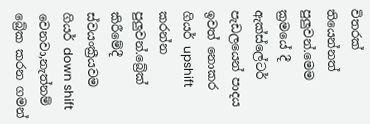විතරක් තියෙන්නත් පුලුවන්.මෙම ක්‍රමයේ දී ඇ‌ක්ස්ලේටර් පැඩලයෙන් පාදය ඉවත් නොකර ගියර් upshift කරන්න පුලුවන්.බ්‍රේක් කිරීමේදී ස්වයංක්‍රීයවම ගියර් down shift වෙනවා,නැත්නම් බ්‍රේක කරන ගමන්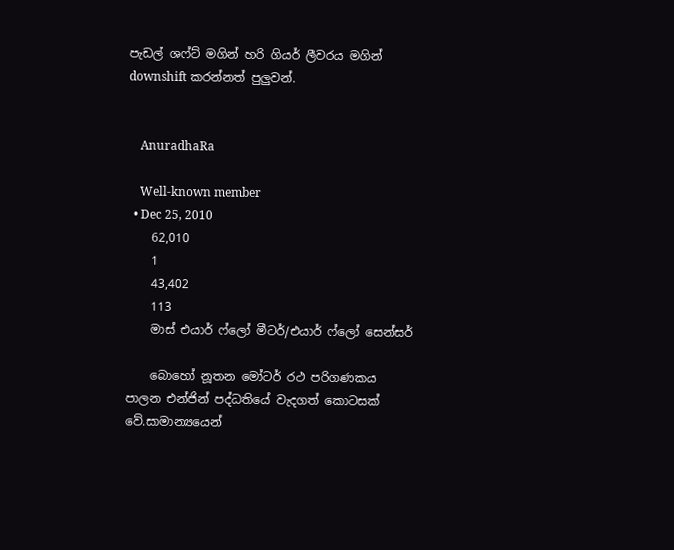පැඩල් ශෆ්ට් මගින් හරි ගියර් ලීවරය මගින් downshift කරන්නත් පුලුවන්.


    AnuradhaRa

    Well-known member
  • Dec 25, 2010
    62,010
    1
    43,402
    113
    මාස් එයාර් ෆ්ලෝ මීටර්/එයාර් ෆ්ලෝ සෙන්සර්

    බොහෝ නූතන මෝටර් රථ පරිගණකය පාලන එන්ජින් පද්ධතියේ වැදගත් කොටසක් වේ.සාමාන්‍යයෙන්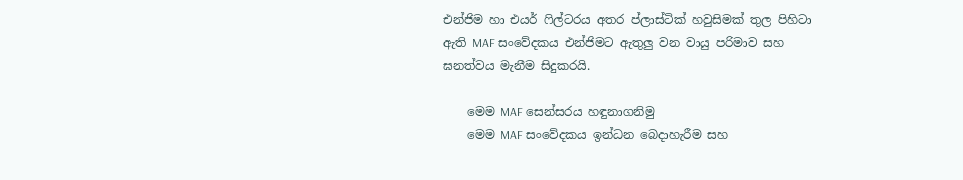එන්ජිම හා එයර් ෆිල්ටරය අතර ප්ලාස්ටික් හවුසිමක් තුල පිහිටා ඇති MAF සංවේදකය එන්ජිමට ඇතුලු වන වායු පරිමාව සහ ඝනත්වය මැනීම සිදුකරයි.

    මෙම MAF සෙන්සරය හඳුනාගනිමු
    මෙම MAF සංවේදකය ඉන්ධන බෙදාහැරීම සහ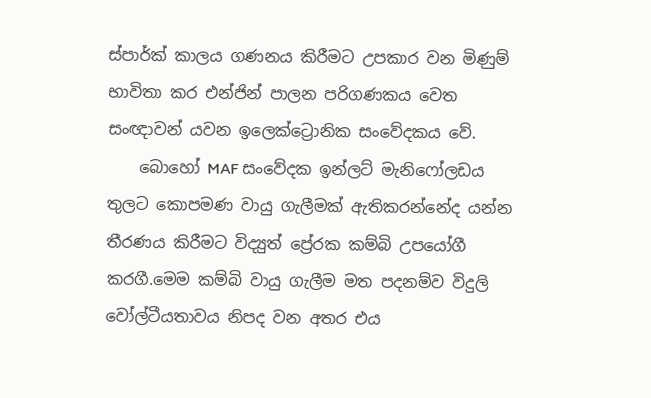ස්පාර්ක් කාලය ගණනය කිරීමට උපකාර වන මිණුම් භාවිතා කර එන්ජින් පාලන පරිගණකය වෙත සංඥාවන් යවන ඉලෙක්ට්‍රොනික සංවේදකය වේ.
    බොහෝ MAF සංවේදක ඉන්ලට් මැනිෆෝලඩය තුලට කොපමණ වායු ගැලීමක් ඇතිකරන්නේද යන්න තීරණය කිරීමට විද්‍යුත් ප්‍රේරක කම්බි උපයෝගී කරගී.මෙම කම්බි වායු ගැලීම මත පදනම්ව විදුලි වෝල්ටීයතාවය නිපද වන අතර එය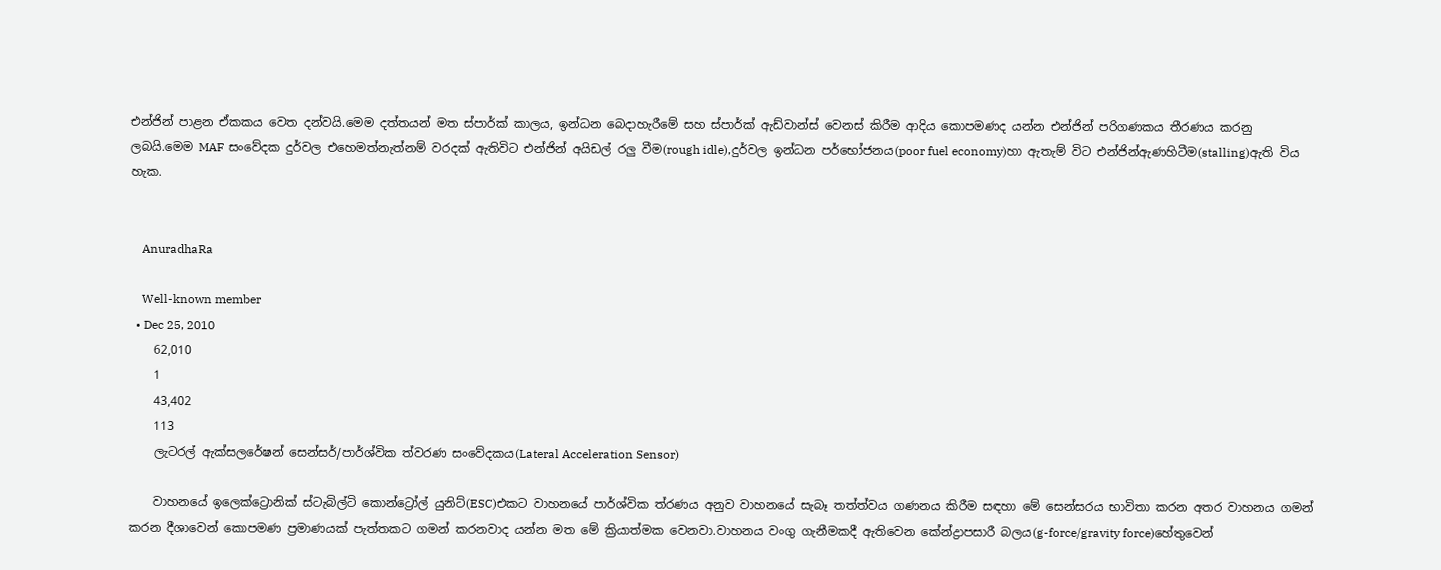එන්ජින් පාළන ඒ‌කකය වෙත දන්වයි.මෙම දත්තයන් මත ස්පාර්ක් කාලය, ඉන්ධන බෙදාහැරීමේ සහ ස්පාර්ක් ඇ‌ඩ්වාන්ස් වෙනස් කිරීම ආ‌දිය කොපමණද යන්න එන්ජින් පරිගණකය තීරණය කරනු ලබයි.මෙම MAF සංවේදක දුර්වල එහෙමත්නැත්නම් වරදක් ඇ‌තිවිට එන්ජින් අයිඩල් රලු වීම(rough idle),දුර්වල ඉන්ධන පර්භෝජනය(poor fuel economy)හා ඇතැම් විට එන්ජින්ඇණහිටීම(stalling)ඇති විය හැක.


    AnuradhaRa

    Well-known member
  • Dec 25, 2010
    62,010
    1
    43,402
    113
    ලැටරල් ඇ‌ක්සලරේෂන් සෙන්සර්/පාර්ශ්වික ත්වරණ සංවේදකය(Lateral Acceleration Sensor)

    වාහනයේ ඉලෙක්ට්‍රොනික් ස්ටැබිල්ටි කොන්ට්‍රෝල් යුනිට්(ESC)එකට වාහනයේ පාර්ශ්වික ත්රණය අනුව වාහනයේ සැබෑ තත්ත්වය ගණනය කිරීම සඳහා මේ සෙන්සරය භාවිතා කරන අතර වාහනය ගමන් කරන දීශාවෙන් කොපමණ ප්‍රමාණයක් පැත්තකට ගමන් කරනවාද යන්න මත මේ ක්‍රියාත්මක වෙනවා.වාහනය වංගු ගැනීමකදී ඇ‌තිවෙන කේන්ද්‍රාපසාරී බලය(g-force/gravity force)හේතුවෙන්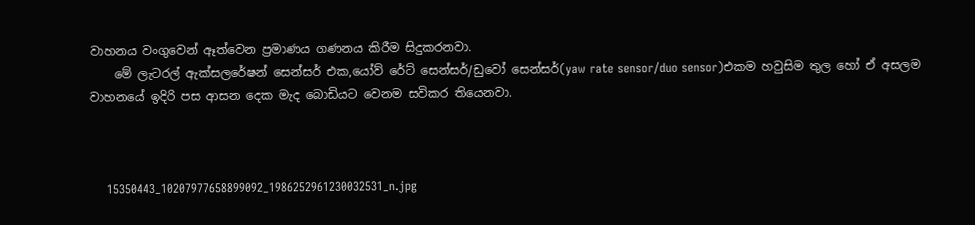වාහනය වංගුවෙන් ඈත්වෙන ප්‍රමාණය ගණනය කිරීම සිදුකරනවා.
    මේ ලැටරල් ඇ‌ක්සලරේෂන් සෙන්සර් එක,යෝව් රේට් සෙන්සර්/ඩුවෝ සෙන්සර්(yaw rate sensor/duo sensor)එකම හවුසිම තුල හෝ ඒ‌ අසලම වාහනයේ ඉදිරි පස ආ‌සන දෙක මැද බොඩියට වෙනම සවිකර තියෙනවා.



    15350443_10207977658899092_1986252961230032531_n.jpg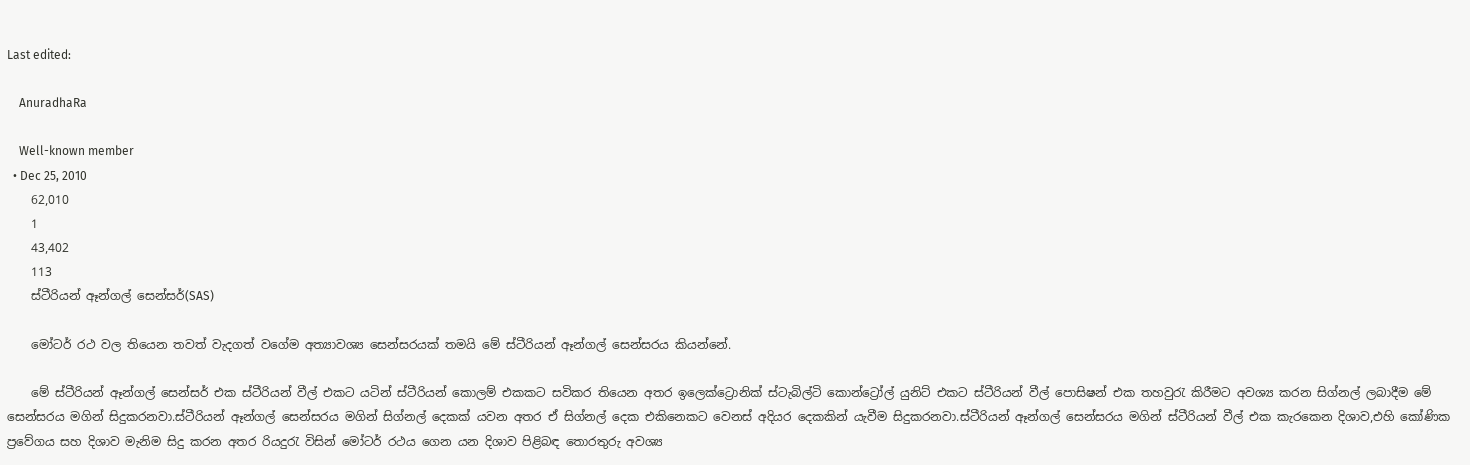Last edited:

    AnuradhaRa

    Well-known member
  • Dec 25, 2010
    62,010
    1
    43,402
    113
    ස්ටීරියන් ඈන්ගල් සෙන්සර්(SAS)

    මෝටර් රථ වල තියෙන තවත් වැදගත් වගේම අත්‍යාවශ්‍ය සෙන්සරයක් තමයි මේ ස්ටීරියන් ඈන්ගල් සෙන්සරය කියන්නේ.

    මේ ස්ටීරියන් ඈන්ගල් සෙන්සර් එක ස්ටීරියන් වීල් එකට යටින් ස්ටීරියන් කොලම් එකකට සවිකර තියෙන අතර ඉලෙක්ට්‍රොනික් ස්ටැබිල්ටි කොන්ට්‍රෝල් යුනිට් එකට ස්ටීරියන් වීල් පොසිෂන් එක තහවුරැ කිරීමට අවශ්‍ය කරන සිග්නල් ලබාදීම මේ සෙන්සරය මගින් සිදුකරනවා.ස්ටීරියන් ඈන්ගල් සෙන්සරය මගින් සිග්නල් දෙකක් යවන අතර ඒ සිග්නල් දෙක එකිනෙකට වෙනස් අදියර දෙකකින් යැවීම සිදුකරනවා.ස්ටීරියන් ඈන්ගල් සෙන්සරය මගින් ස්ටීරියන් වීල් එක කැරකෙන දිශාව,එහි කෝණික ප්‍රවේගය සහ දිශාව මැනිම සිදු කරන අතර රියදුරැ විසින් මෝටර් රථය ගෙන යන දිශාව පිළිබඳ තොරතුරු අවශ්‍ය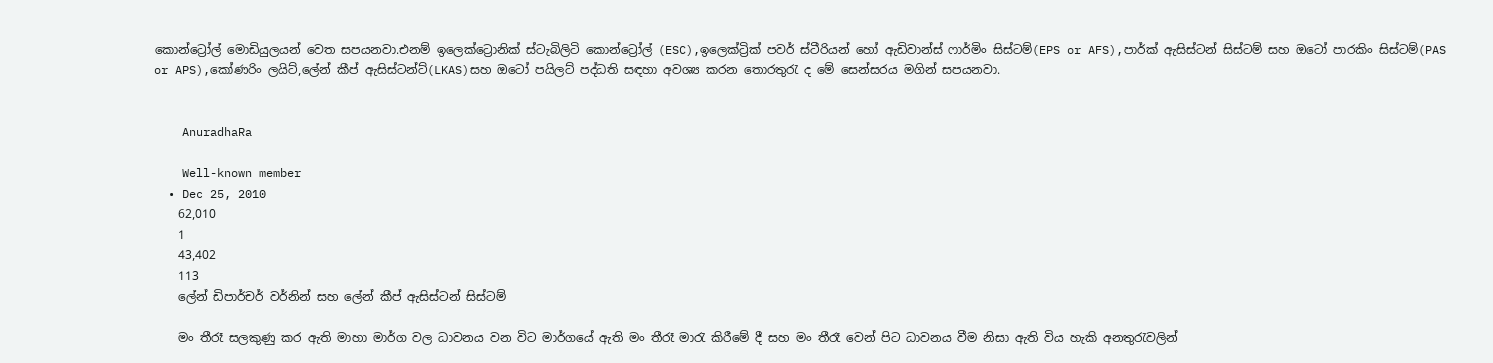කොන්ට්‍රෝල් මොඩියුලයන් වෙත සපයනවා.එනම් ඉලෙක්ට්‍රොනික් ස්ටැබිලිටි කොන්ට්‍රෝල් (ESC),ඉලෙක්ට්‍රික් පවර් ස්ටීරියන් හෝ ඇ‌ඩිවාන්ස් ෆාර්මිං සිස්ටම්(EPS or AFS),පාර්ක් ඇ‌සිස්ටන් සිස්ටම් සහ ඔටෝ පාරකිං සිස්ටම්(PAS or APS),කෝණරිං ලයිට්,ලේන් කීප් ඇ‌සිස්ටන්ට්(LKAS)සහ ඔටෝ පයිලට් පද්ධති සඳහා අවශ්‍ය කරන තොරතුරැ ද මේ සෙන්සරය මගින් සපයනවා.


    AnuradhaRa

    Well-known member
  • Dec 25, 2010
    62,010
    1
    43,402
    113
    ලේන් ඩිපාර්චර් වර්නින් සහ ලේන් කීප් ඇ‌සිස්ටන් සිස්ටම්

    මං තීරෑ සලකුණු කර ඇ‌ති මාහා මාර්ග වල ධාවනය වන විට මාර්ගයේ ඇ‌ති මං තීරෑ මාරැ කිරීමේ දී සහ මං තීරෑ වෙන් පිට ධාවනය වීම නිසා ඇ‌ති විය හැකි අනතුරැවලින්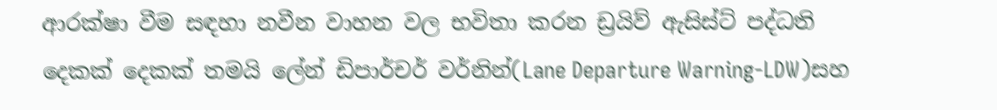ආ‌රක්ෂා වීම සඳහා නවීන වාහන වල භවිතා කරන ඩ්‍රයිව් ඇ‌සිස්ට් පද්ධති දෙකක් දෙකක් තමයි ලේන් ඩිපාර්චර් වර්නින්(Lane Departure Warning-LDW)සහ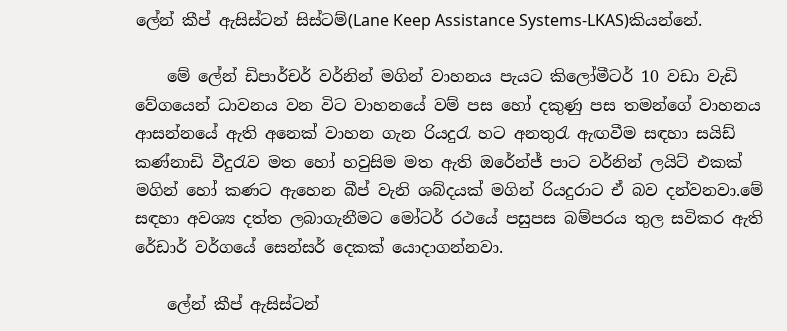ලේන් කීප් ඇ‌සිස්ටන් සිස්ටම්(Lane Keep Assistance Systems-LKAS)කියන්නේ.

    මේ ලේන් ඩිපාර්චර් වර්නින් මගින් වාහනය පැයට කිලෝමීටර් 10 වඩා වැඩි වේගයෙන් ධාවනය වන විට වාහනයේ වම් පස හෝ දකුණු පස තමන්ගේ වාහනය ආ‌සන්නයේ ඇ‌ති අනෙක් වාහන ගැන රියදුරැ හට අනතුරැ ඇ‌ඟවීම සඳහා සයිඩ් කණ්නාඩි වීදුරැව මත හෝ හවුසිම මත ඇ‌ති ඔරේන්ජ් පාට වර්නින් ලයිට් එකක් මගින් හෝ කණට ඇ‌හෙන බීප් වැනි ශබ්දයක් මගින් රියදුරාට ඒ‌ බව දන්වනවා.මේ සඳහා අවශ්‍ය දත්ත ලබාගැනීමට මෝටර් රථයේ පසුපස බම්පරය තුල සවිකර ඇ‌ති රේඩාර් වර්ගයේ සෙන්සර් දෙකක් යොදාගන්නවා.

    ලේන් කීප් ඇ‌සිස්ටන්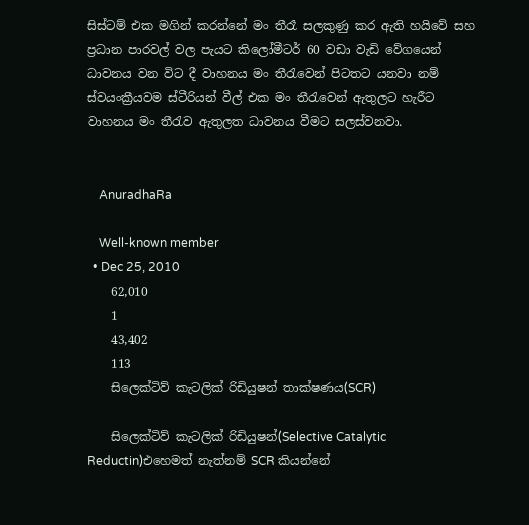සිස්ටම් එක මගින් කරන්නේ මං තීරෑ සලකුණු කර ඇ‌ති හයිවේ සහ ප්‍රධාන පාරවල් වල පැයට කිලෝමීටර් 60 වඩා වැඩි වේගයෙන් ධාවනය වන විට දී වාහනය මං තීරැවෙන් පිටතට යනවා නම් ස්වයංක්‍රීයවම ස්ටීරියන් වීල් එක මං තීරැවෙන් ඇතුලට හැරීට වාහනය මං තීරැව ඇ‌තුලත ධාවනය වීමට සලස්වනවා.


    AnuradhaRa

    Well-known member
  • Dec 25, 2010
    62,010
    1
    43,402
    113
    සිලෙක්ටිව් කැටලික් රිඩියුෂන් තාක්ෂණය(SCR)

    සිලෙක්ටිව් කැටලික් රිඩියුෂන්(Selective Catalytic Reductin)එහෙමත් නැත්නම් SCR කියන්නේ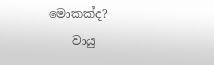මොකක්ද?
    වායු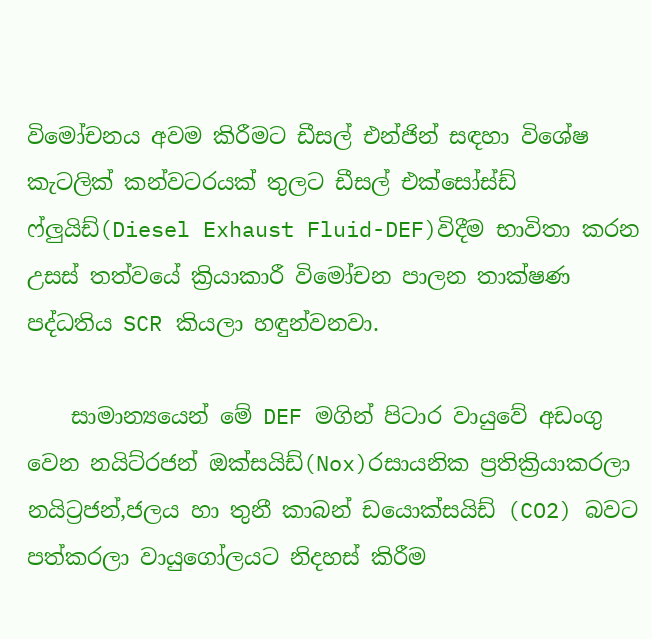විමෝචනය අවම කිරීමට ඩීසල් එන්ජින් සඳහා විශේෂ කැටලික් කන්වටරයක් තුලට ඩීසල් එක්සෝස්ඩ් ෆ්ලුයිඩ්(Diesel Exhaust Fluid-DEF)විදීම භාවිතා කරන උසස් තත්වයේ ක්‍රියාකාරී විමෝචන පාලන තාක්ෂණ පද්ධතිය SCR කියලා හඳුන්වනවා.

    සාමාන්‍යයෙන් මේ DEF මගින් පිටාර වායුවේ අඩංගු වෙන නයිට්රජන් ඔක්සයිඩ්(Nox)රසායනික ප්‍රතික්‍රියාකරලා නයිට්‍රජන්,ජලය හා තුනී කාබන් ඩයොක්සයිඩ් (CO2) බවට පත්කරලා වායුගෝලයට නිදහස් කිරීම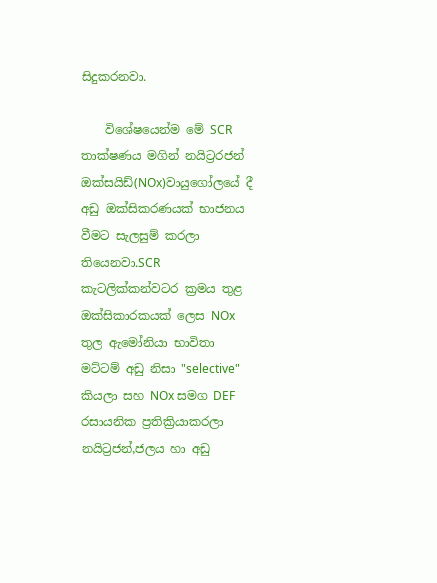සිදුකරනවා.

    විශේෂයෙන්ම මේ SCR තාක්ෂණය මගින් නයිට්‍රරජන් ඔක්සයිඩ්(NOx)වායුගෝලයේ දී අඩු ඔක්සිකරණයක් භාජනය වීමට සැලසුම් කරලා තියෙනවා.SCR කැටලික්කන්වටර ක්‍රමය තුළ ඔක්සිකාරකයක් ලෙස NOx තුල ඇමෝනියා භාවිතා මට්ටම් අඩු නිසා "selective" කියලා සහ NOx සමග DEF රසායනික ප්‍රතික්‍රියාකරලා නයිට්‍රජන්,ජලය හා අඩු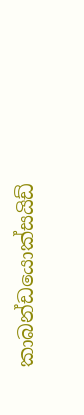කාබන්ඩයොක්සයිඩ්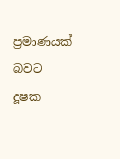ප්‍රමාණයක් බවට දූෂක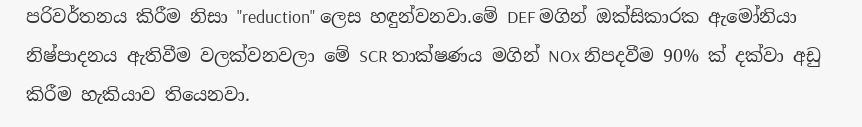පරිවර්තනය කිරීම නිසා "reduction" ලෙස හඳුන්වනවා.මේ DEF මගින් ඔක්සිකාරක ඇමෝනියා නිෂ්පාදනය ඇ‌තිවීම වලක්වනවලා මේ SCR තාක්ෂණය මගින් NOx නිපදවීම 90% ක් දක්වා අඩු කිරීම හැකියාව තියෙනවා.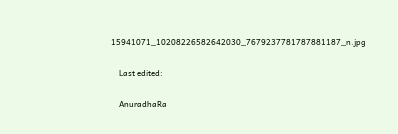15941071_10208226582642030_7679237781787881187_n.jpg

    Last edited:

    AnuradhaRa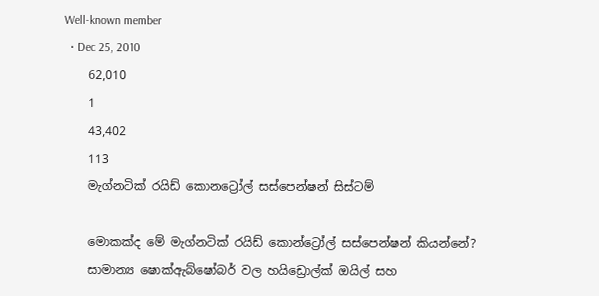Well-known member
  • Dec 25, 2010
    62,010
    1
    43,402
    113
    මැග්නටික් රයිඩ් කොනට්‍රෝල් සස්පෙන්ෂන් සිස්ටම්

    මොකක්ද මේ මැග්නටික් රයිඩ් කොන්ට්‍රෝල් සස්පෙන්ෂන් කියන්නේ?
    සාමාන්‍ය ෂොක්ඇ‌බ්ෂෝබර් වල හයිඩ්‍රොල්ක් ඔයිල් සහ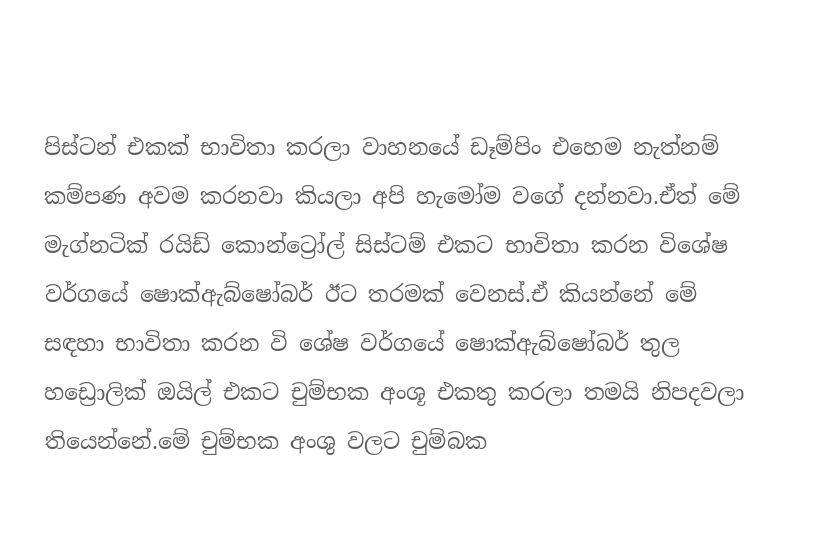පිස්ටන් එකක් භාවිතා කරලා වාහනයේ ඩෑම්පිං එහෙම නැත්නම් කම්පණ අවම කරනවා කියලා අපි හැමෝම වගේ දන්නවා.ඒ‌ත් මේ මැග්නටික් රයිඩ් කොන්ට්‍රෝල් සිස්ටම් එකට භාවිතා කරන විශේෂ වර්ගයේ ෂොක්ඇ‌බ්ෂෝබර් ඊට තරමක් වෙනස්.ඒ කියන්නේ මේ සඳහා භාවිතා කරන වි ශේෂ වර්ගයේ ෂොක්ඇ‌බ්ෂෝබර් තුල හඩ්‍රොලික් ඔයිල් එකට චුම්භක අංශූ එකතු කරලා තමයි නිපදවලා තියෙන්නේ.මේ චුම්භක අංශු වලට චුම්බක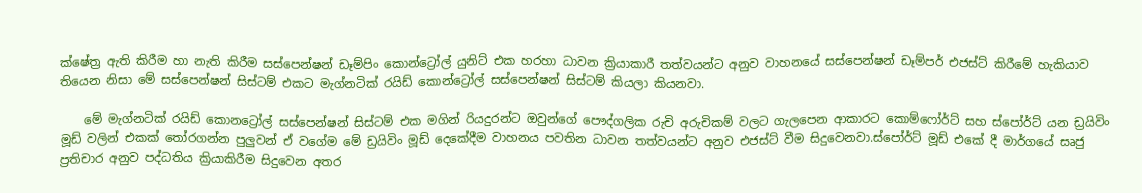ක්ෂේත්‍ර ඇ‌ති කිරීම හා නැති කිරීම සස්පෙන්ෂන් ඩෑම්පිං කොන්ට්‍රෝල් යුනිට් එක හරහා ධාවන ක්‍රියාකාරී තත්වයන්ට අනුව වාහනයේ සස්පෙන්ෂන් ඩෑම්පර් එජස්ට් කිරීමේ හැකියාව තියෙන නිසා මේ සස්පෙන්ෂන් සිස්ටම් එකට මැග්නටික් රයිඩ් කොන්ට්‍රෝල් සස්පෙන්ෂන් සිස්ටම් කියලා කියනවා.

    මේ මැග්නටික් රයිඩ් කොනට්‍රෝල් සස්පෙන්ෂන් සිස්ටම් එක මගින් රියදුරන්ට ඔවුන්ගේ පෞද්ගලික රුචි අරුචිකම් වලට ගැලපෙන ආ‌කාරට කොම්ෆෝර්ට් සහ ස්පෝර්ට් යන ඩ්‍රයිවිං මූඩ් වලින් එකක් තෝරගන්න පුලුවන් ඒ වගේම මේ ඩ්‍රයිවිං මූඩ් දෙකේදීම වාහනය පවතින ධාවන තත්වයන්ට අනුව එජස්ට් වීම සිදුවෙනවා.ස්පෝර්ට් මූඩ් එකේ දී මාර්ගයේ සෘජු ප්‍රතිචාර අනුව පද්ධතිය ක්‍රියාකිරීම සිදුවෙන අතර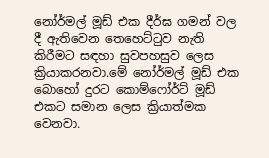නෝර්මල් මූඩ් එක දීර්ඝ ගමන් වල දී ඇ‌තිවෙන තෙහෙට්ටුව නැති කිරීමට සඳහා සුවපහසුව ලෙස ක්‍රියාකරනවා.මේ නෝර්මල් මූඩ් එක බොහෝ දුරට කොම්ෆෝර්ට් මූඩ් එකට සමාන ලෙස ක්‍රියාත්මක වෙනවා.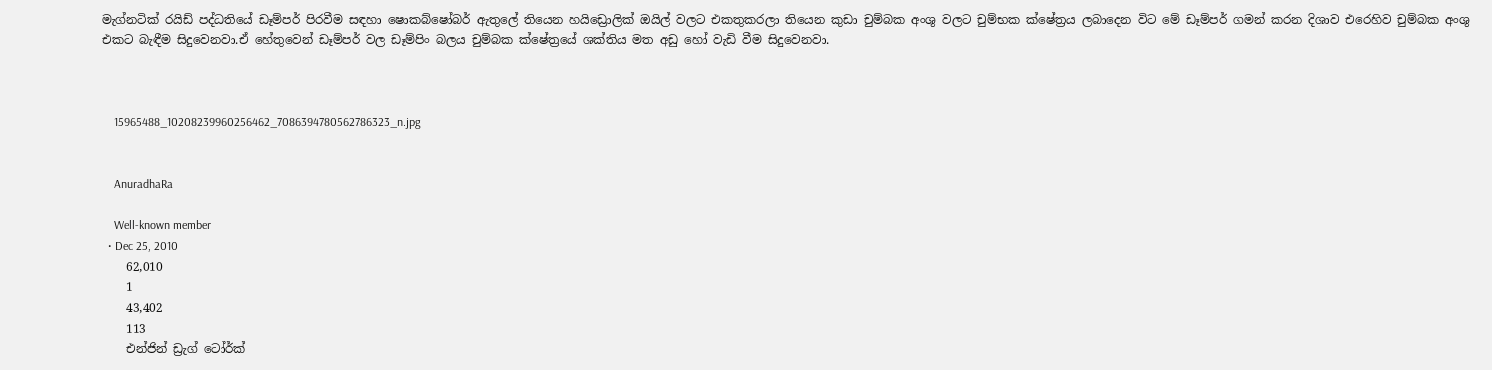මැග්නටික් රයිඩ් පද්ධතියේ ඩෑම්පර් පිරවීම සඳහා ෂොකබ්ෂෝබර් ඇ‌තුලේ තියෙන හයිඩ්‍රොලික් ඔයිල් වලට එකතුකරලා තියෙන කුඩා චුම්බක අංශු වලට චුම්භක ක්ෂේත්‍රය ලබාදෙන විට මේ ඩෑම්පර් ගමන් කරන දිශාව එරෙහිව චුම්බක අංශු එකට බැඳීම සිදුවෙනවා.ඒ‌ හේතුවෙන් ඩෑම්පර් වල ඩෑම්පිං බලය චුම්බක ක්ෂේත්‍රයේ ශක්තිය මත අඩු හෝ වැඩි වීම සිදුවෙනවා.



    15965488_10208239960256462_7086394780562786323_n.jpg


    AnuradhaRa

    Well-known member
  • Dec 25, 2010
    62,010
    1
    43,402
    113
    එන්ජින් ඩ්‍රැග් ටෝර්ක්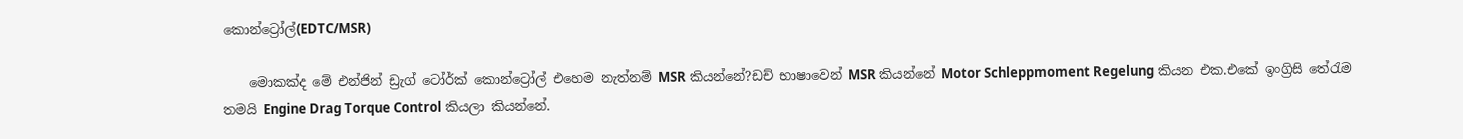කොන්ට්‍රෝල්(EDTC/MSR)

    මොකක්ද මේ එන්ජින් ඩ්‍රැග් ටෝර්ක් කොන්ට්‍රෝල් එහෙම නැත්නම් MSR කියන්නේ?ඩච් භාෂාවෙන් MSR කියන්නේ Motor Schleppmoment Regelung කියන එක.එකේ ඉංග්‍රිසි තේරැම තමයි Engine Drag Torque Control කියලා කියන්නේ.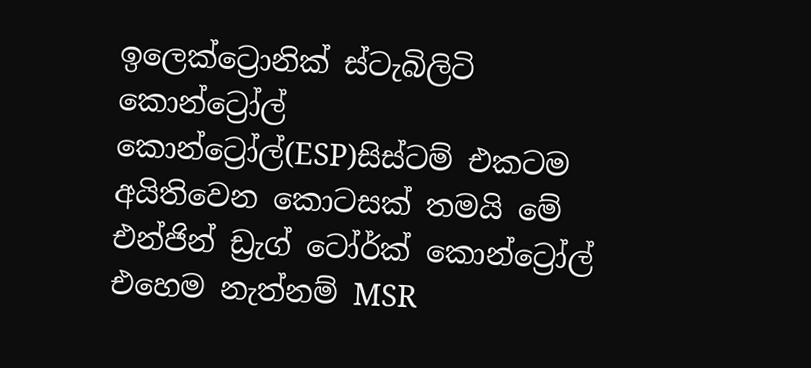ඉලෙක්ට්‍රොනික් ස්ටැබිලිටි කොන්ට්‍රෝල් කොන්ට්‍රෝල්(ESP)සිස්ටම් එකටම අයිතිවෙන කොටසක් තමයි මේ එන්ජින් ඩ්‍රැග් ටෝර්ක් කොන්ට්‍රෝල් එහෙම නැත්නම් MSR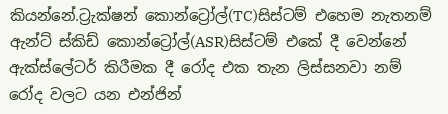කියන්නේ.ට්‍රැක්ෂන් කොන්ට්‍රෝල්(TC)සිස්ටම් එහෙම නැතනම් ඇ‌න්ට් ස්කිඩ් කොන්ට්‍රෝල්(ASR)සිස්ටම් එකේ දී වෙන්නේ ඇ‌ක්ස්ලේටර් කිරීමක දී රෝද එක තැන ලිස්සනවා නම් රෝද වලට යන එන්ජින්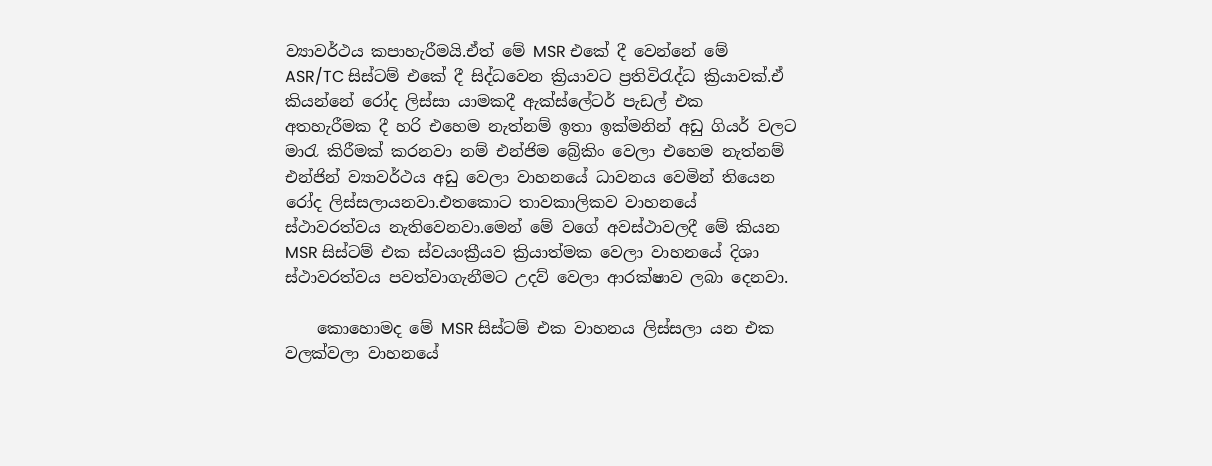ව්‍යාවර්ථය කපාහැරීමයි.ඒ‌ත් මේ MSR එකේ දී වෙන්නේ මේ ASR/TC සිස්ටම් එකේ දී සිද්ධවෙන ක්‍රියාවට ප්‍රතිවිරැද්ධ ක්‍රියාවක්.ඒ‌ කියන්නේ රෝද ලිස්සා යාමකදී ඇ‌ක්ස්ලේටර් පැඩල් එක අතහැරීමක දී හරි එහෙම නැත්නම් ඉතා ඉක්මනින් අඩු ගියර් වලට මාරැ කිරීමක් කරනවා නම් එන්ජිම බ්‍රේකිං වෙලා එහෙම නැත්නම් එන්ජින් ව්‍යාවර්ථය අඩු වෙලා වාහනයේ ධාවනය වෙමින් තියෙන රෝද ලිස්සලායනවා.එතකොට තාවකාලිකව වාහනයේ ස්ථාවරත්වය නැතිවෙනවා.මෙන් මේ වගේ අවස්ථාවලදී මේ කියන MSR සිස්ටම් එක ස්වයංක්‍රීයව ක්‍රියාත්මක වෙලා වාහනයේ දිශා ස්ථාවරත්වය පවත්වාගැනීමට උදව් වෙලා ආරක්ෂාව ලබා දෙනවා.

    කොහොමද මේ MSR සිස්ටම් එක වාහනය ලිස්සලා යන එක වලක්වලා වාහනයේ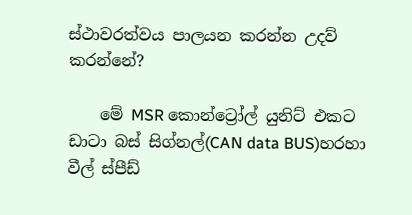ස්ථාවරත්වය පාලයන කරන්න උදව් කරන්නේ?

    මේ MSR කොන්ට්‍රෝල් යුනිට් එකට ඩාටා බස් සිග්නල්(CAN data BUS)හරහා වීල් ස්පීඩ්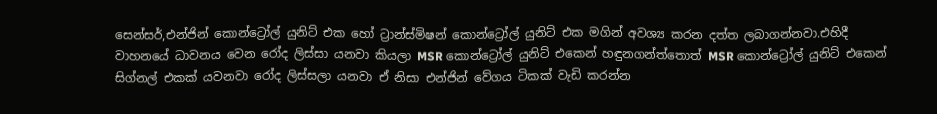සෙන්සර්,එන්ජින් කොන්ට්‍රෝල් යුනිට් එක හෝ ට්‍රාන්ස්මිෂන් කොන්ට්‍රෝල් යුනිට් එක මගින් අවශ්‍ය කරන දත්ත ලබාගන්නවා.එහිදී වාහනයේ ධාවනය වෙන රෝද ලිස්සා යනවා කියලා MSR කොන්ට්‍රෝල් යුනිට් එකෙන් හඳුනගන්ත්තොත් MSR කොන්ට්‍රෝල් යුනිට් එකෙන් සිග්නල් එකක් යවනවා රෝද ලිස්සලා යනවා ඒ‌ නිසා එන්ජින් වේගය ටිකක් වැඩි කරන්න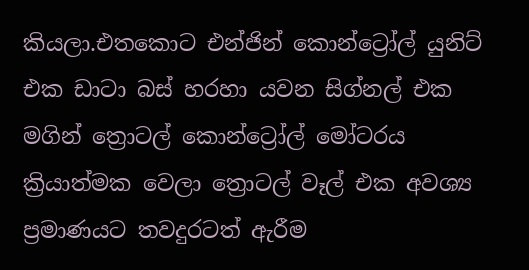කියලා.එතකොට එන්ජින් කොන්ට්‍රෝල් යුනිට් එක ඩාටා බස් හරහා යවන සිග්නල් එක මගින් ත්‍රොටල් කොන්ට්‍රෝල් මෝටරය ක්‍රියාත්මක වෙලා ත්‍රොටල් වෑල් එක අවශ්‍ය ප්‍රමාණයට තවදුරටත් ඇ‌රීම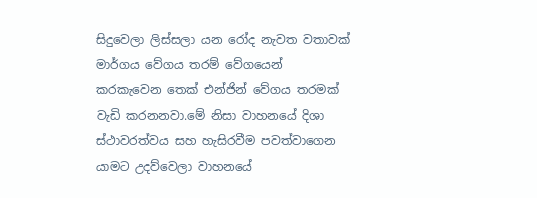සිදුවෙලා ලිස්සලා යන රෝද නැවත වතාවක් මාර්ගය වේගය තරම් වේගයෙන් කරකැවෙන තෙක් එන්ජින් වේගය තරමක් වැඩි කරනනවා.මේ නිසා වාහනයේ දිශා ස්ථාවරත්වය සහ හැසිරවීම පවත්වාගෙන යාමට උදව්වෙලා වාහනයේ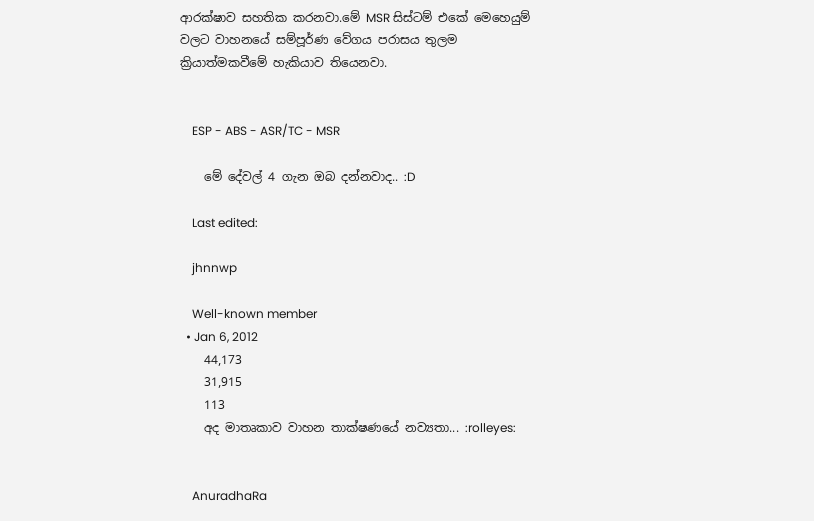ආ‌රක්ෂාව සහතික කරනවා.මේ MSR සිස්ටම් එකේ මෙහෙයුම් වලට වාහනයේ සම්පූර්ණ වේගය පරාසය තුලම ක්‍රියාත්මකවීමේ හැකියාව තියෙනවා.


    ESP - ABS - ASR/TC - MSR

    මේ දේවල් 4 ගැන ඔබ දන්නවාද.. :D

    Last edited:

    jhnnwp

    Well-known member
  • Jan 6, 2012
    44,173
    31,915
    113
    අද මාතෘකාව වාහන තාක්ෂණයේ නව්‍යතා... :rolleyes:


    AnuradhaRa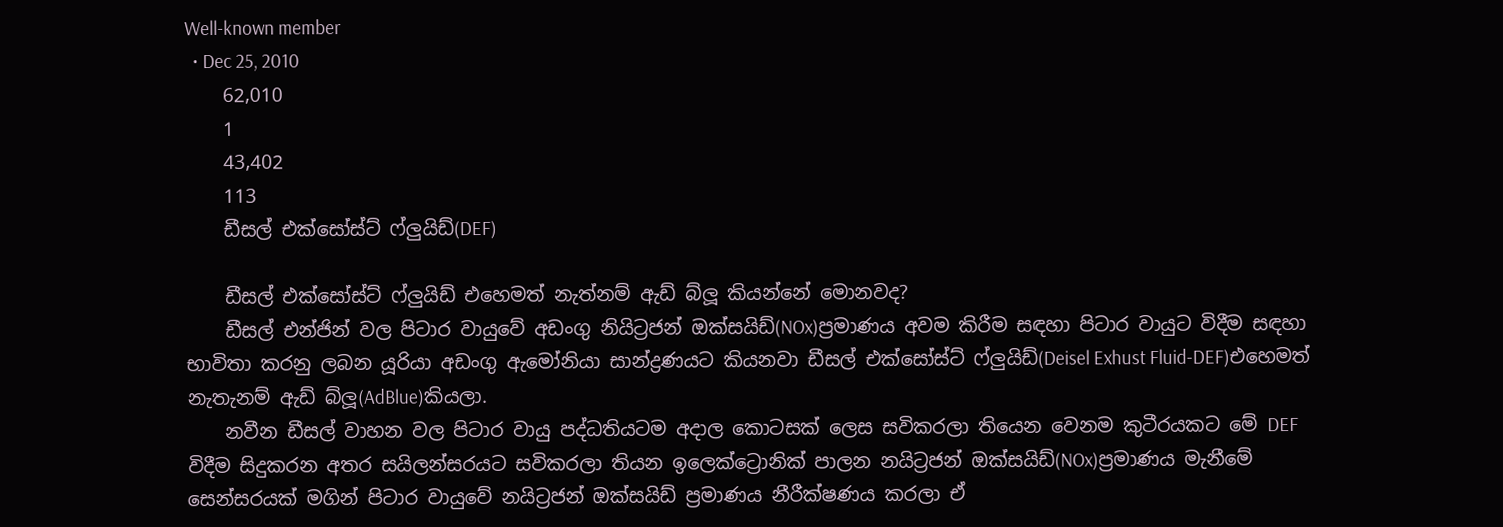Well-known member
  • Dec 25, 2010
    62,010
    1
    43,402
    113
    ඩීසල් එක්සෝස්ට් ෆ්ලුයිඩ්(DEF)

    ඩීසල් එක්සෝස්ට් ෆ්ලුයිඩ් එහෙමත් නැත්නම් ඇ‌ඩ් බ්ලූ කියන්නේ මොනවද?
    ඩීසල් එන්ජින් වල පිටාර වායුවේ අඩංගු නියිට්‍රජන් ඔක්සයිඩ්(NOx)ප්‍රමාණය අවම කිරීම සඳහා පිටාර වායුට විදීම සඳහා භාවිතා කරනු ලබන යූරියා අඩංගු ඇ‌මෝනියා සාන්ද්‍රණයට කියනවා ඩීසල් එක්සෝස්ට් ෆ්ලුයිඩ්(Deisel Exhust Fluid-DEF)එහෙමත් නැතැනම් ඇ‌ඩ් බ්ලූ(AdBlue)කියලා.
    නවීන ඩීසල් වාහන වල පිටාර වායු පද්ධතියටම අදාල කොටසක් ලෙස සවිකරලා තියෙන වෙනම කුටීරයකට මේ DEF විදීම සිදුකරන අතර සයිලන්සරයට සවිකරලා තියන ඉලෙක්ට්‍රොනික් පාලන නයිට්‍රජන් ඔක්සයිඩ්(NOx)ප්‍රමාණය මැනීමේ සෙන්සරයක් මගින් පිටාර වායුවේ නයිට්‍රජන් ඔක්සයිඩ් ප්‍රමාණය නීරීක්ෂණය කරලා ඒ‌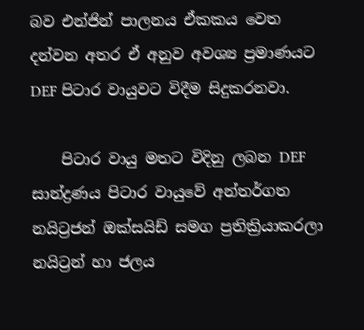බව එන්ජින් පාලනය ඒ‌කකය වෙත දන්වන අතර ඒ‌ අනුව අවශ්‍ය ප්‍රමාණයට DEF පිටාර වායුවට විදීම සිදුකරනවා.

    පිටාර වායු මතට විදිනු ලබන DEF සාන්ද්‍රණය පිටාර වායුවේ අන්තර්ගත නයිට්‍රජන් ඔක්සයිඩ් සමග ප්‍රතික්‍රියාකරලා නයිට්‍රන් හා ජලය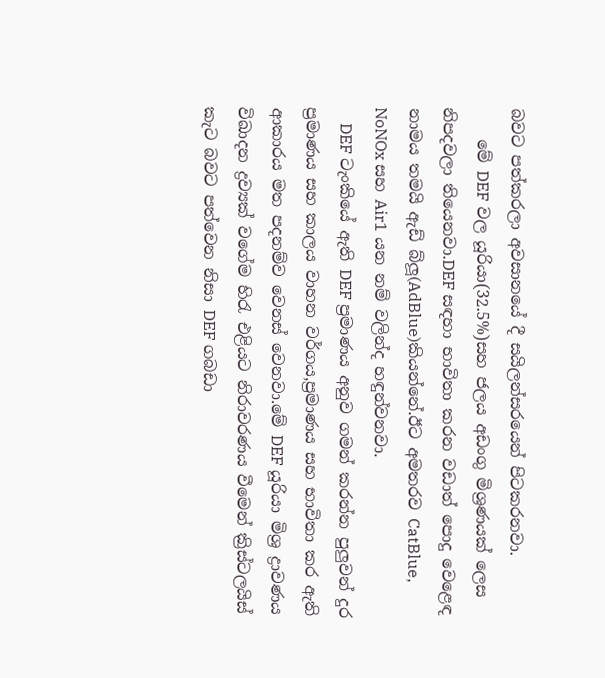බවට පත්කරලා අවසානයේ දී සයිලන්සරයෙන් පිටකරනවා.
    මේ DEF වල යූරියා(32.5%)සහ ජලය අඩංගු මිශ්‍රණයක් ලෙස නිපදවලා තියෙනවා.DEF සඳහා භාවිතා කරන වඩාත් පොදු වෙළෙඳ නාමය තමයි ඇ‌ඩ් බ්ලූ(AdBlue)කියන්නේ.ඊට අමතරව CatBlue, NoNOx සහ Air1 යන නම් වලින්ද හඳුන්වනවා.
    DEF ටැංකියේ ඇ‌ති DEF ප්‍රමාණය අනුව ගමන් කරන්න පුලුවන් දුර ප්‍රමාණය සහ කාලය වාහන වර්ගය,ප්‍රමාණය සහ භාවිතා කර ඇති ආ‌කාරය මත පදනම්ව වෙනස් වෙනවා.මේ DEF යූරියා මිශ්‍ර ද්‍රාවණය විඛාදන ද්‍රව්‍යක් වගේම හිරැ එළියට නිරාවරණය වීමෙන් ක්‍රිස්ටලයිස් කැට බවට පත්වෙන නිසා DEF ගබඩා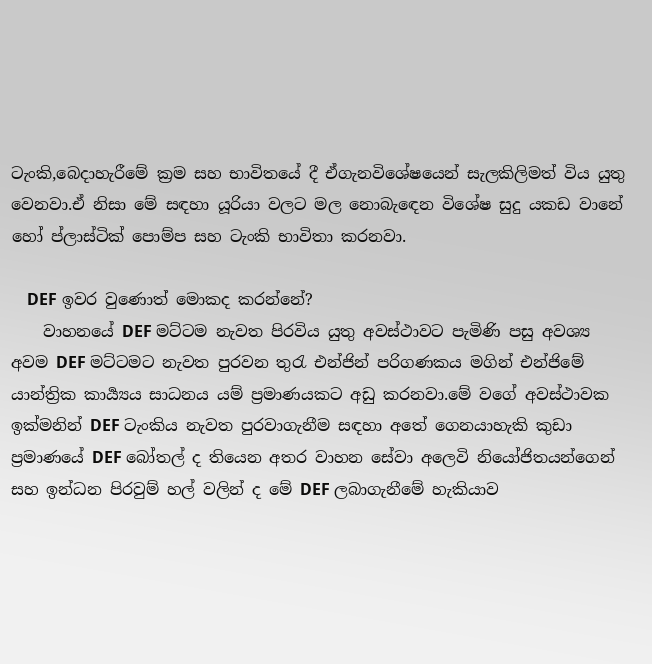ටැංකි,බෙදාහැරීමේ ක්‍රම සහ භාවිතයේ දී ඒ‌ගැනවිශේෂයෙන් සැලකිලිමත් විය යුතු වෙනවා.ඒ‌ නිසා මේ සඳහා යූරියා වලට මල නොබැඳෙන විශේෂ සුදු යකඩ වානේ හෝ ප්ලාස්ටික් පොම්ප සහ ටැංකි භාවිතා කරනවා.

    DEF ඉවර වුණොත් මොකද කරන්නේ?
    වාහනයේ DEF මට්ටම නැවත පිරවිය යුතු අවස්ථාවට පැමිණි පසු අවශ්‍ය අවම DEF මට්ටමට නැවත පුරවන තුරැ එන්ජින් පරිගණකය මගින් එන්ජිමේ යාන්ත්‍රික කාර්‍ය්‍යය සාධනය යම් ප්‍රමාණයකට අඩු කරනවා.මේ වගේ අවස්ථාවක ඉක්මනින් DEF ටැංකිය නැවත පුරවාගැනීම සඳහා අතේ ගෙනයාහැකි කුඩා ප්‍රමාණයේ DEF බෝතල් ද තියෙන අතර වාහන සේවා අලෙවි නියෝජිතයන්ගෙන් සහ ඉන්ධන පිරවුම් හල් වලින් ද මේ DEF ලබාගැනීමේ හැකියාව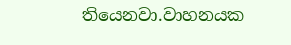තියෙනවා.වාහනයක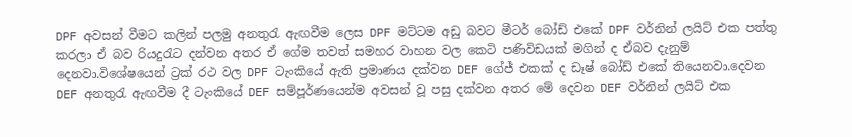DPF අවසන් වීමට කලින් පලමු අනතුරැ ඇ‌ඟවීම ලෙස DPF මට්ටම අඩු බවට මීටර් බෝඩ් එකේ DPF වර්නින් ලයිට් එක පත්තු කරලා ඒ‌ බව රියදුරැට දන්වන අතර ඒ‌ ගේම තවත් සමහර වාහන වල කෙටි පණිවිඩයක් මගින් ද ඒ‌බව දැනුම් දෙනවා.විශේෂයෙන් ට්‍රක් රථ වල DPF ටැංකියේ ඇ‌ති ප්‍රමාණය දක්වන DEF ගේජ් එකක් ද ඩෑෂ් බෝඩ් එකේ තියෙනවා.දෙවන DEF අනතුරැ ඇ‌ඟවීම දී ටැංකියේ DEF සම්පූර්ණයෙන්ම අවසන් වූ පසු දක්වන අතර මේ දෙවන DEF වර්නින් ලයිට් එක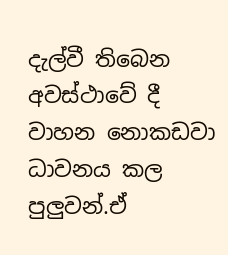දැල්වී තිබෙන අවස්ථාවේ දී වාහන නොකඩවා ධාවනය කල පුලුවන්.ඒ‌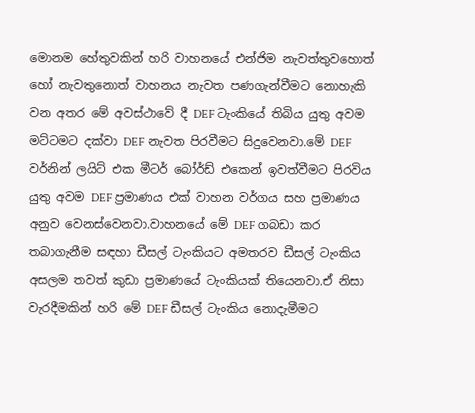මොනම හේතුවකින් හරි වාහනයේ එන්ජිම නැවත්තුවහොත් හෝ නැවතුනොත් වාහනය නැවත පණගැන්වීමට නොහැකි වන අතර මේ අවස්ථාවේ දී DEF ටැංකියේ තිබිය යුතු අවම මට්ටමට දක්වා DEF නැවත පිරවීමට සිදුවෙනවා.මේ DEF වර්නින් ලයිට් එක මීටර් බෝර්ඩ් එකෙන් ඉවත්වීමට පිරවිය යුතු අවම DEF ප්‍රමාණය එක් වාහන වර්ගය සහ ප්‍රමාණය අනුව වෙනස්වෙනවා.වාහනයේ මේ DEF ගබඩා කර තබාගැනීම සඳහා ඩීසල් ටැංකියට අමතරව ඩීසල් ටැංකිය අසලම තවත් කුඩා ප්‍රමාණයේ ටැංකියක් තියෙනවා.ඒ‌ නිසා වැරදීමකින් හරි මේ DEF ඩීසල් ටැංකිය නොදැමීමට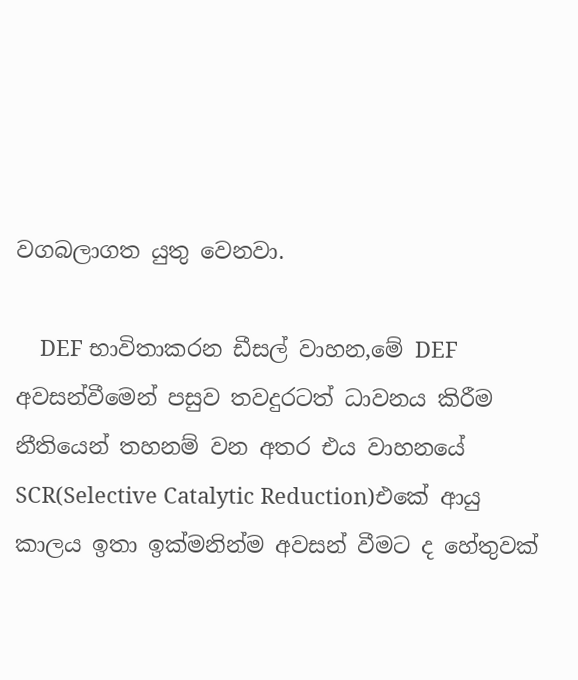වගබලාගත යුතු වෙනවා.

    DEF භාවිතාකරන ඩීසල් වාහන,මේ DEF අවසන්වීමෙන් පසුව තවදුරටත් ධාවනය කිරීම නීතියෙන් තහනම් වන අතර එය වාහනයේ SCR(Selective Catalytic Reduction)එකේ ආ‌යු කාලය ඉතා ඉක්මනින්ම අවසන් වීමට ද හේතුවක්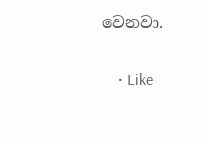වෙනවා.

    • Like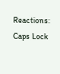Reactions: Caps Lock